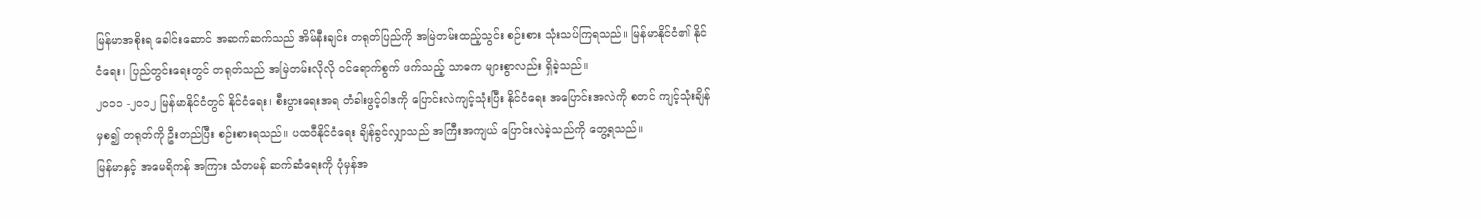မြန်မာအစိုးရ ခေါင်းဆောင် အဆက်ဆက်သည် အိမ်နီးချင်း တရုတ်ပြည်ကို အမြဲတမ်းထည့်သွင်း စဉ်းစား သုံးသပ်ကြရသည်။ မြန်မာနိုင်ငံ၏ နိုင်ငံရေး၊ ပြည်တွင်းရေးတွင် တရုတ်သည် အမြဲတမ်းလိုလို ဝင်ရောက်စွက် ဖက်သည့် သာဓက များစွာလည်း ရှိခဲ့သည်။
၂၀၁၁ -၂၀၁၂ မြန်မာနိုင်ငံတွင် နိုင်ငံရေး၊ စီးပွားရေးအရ တံခါးဖွင့်ဝါဒကို ပြောင်းလဲကျင့်သုံးပြီး နိုင်ငံရေး အပြောင်းအလဲကို စတင် ကျင့်သုံးချိန်မှစ၍ တရုတ်ကို ဦးတည်ပြီး စဉ်းစားရသည်။ ပထဝီနိုင်ငံရေး ချိန်ခွင်လျှာသည် အကြီးအကျယ် ပြောင်းလဲခဲ့သည်ကို တွေ့ရသည်။
မြန်မာနှင့် အမေရိကန် အကြား သံတမန် ဆက်ဆံရေးကို ပုံမှန်အ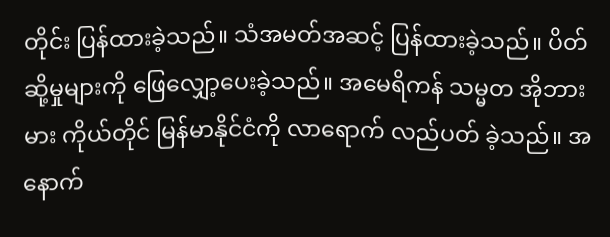တိုင်း ပြန်ထားခဲ့သည်။ သံအမတ်အဆင့် ပြန်ထားခဲ့သည်။ ပိတ်ဆို့မှုများကို ဖြေလျှော့ပေးခဲ့သည်။ အမေရိကန် သမ္မတ အိုဘားမား ကိုယ်တိုင် မြန်မာနိုင်ငံကို လာရောက် လည်ပတ် ခဲ့သည်။ အနောက်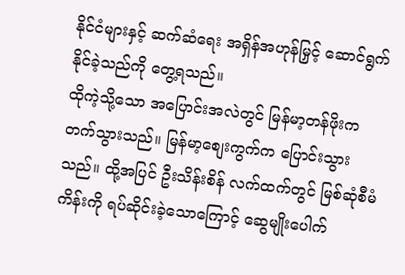နိုင်ငံများနှင့် ဆက်ဆံရေး အရှိန်အဟုန်မြှင့် ဆောင်ရွက်နိုင်ခဲ့သည်ကို တွေ့ရသည်။
ထိုကဲ့သို့သော အပြောင်းအလဲတွင် မြန်မာ့တန်ဖိုးက တက်သွားသည်။ မြန်မာ့စျေးကွက်က ပြောင်းသွားသည်။ ထို့အပြင် ဦးသိန်းစိန် လက်ထက်တွင် မြစ်ဆုံစီမံကိန်းကို ရပ်ဆိုင်းခဲ့သောကြောင့် ဆွေမျိုးပေါက်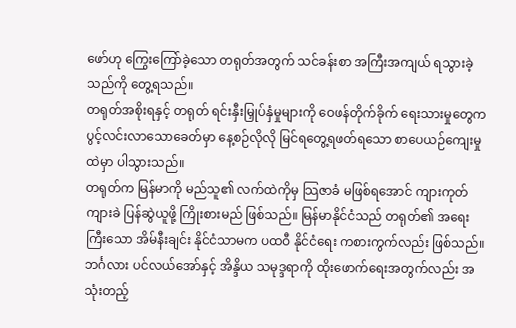ဖော်ဟု ကြွေးကြော်ခဲ့သော တရုတ်အတွက် သင်ခန်းစာ အကြီးအကျယ် ရသွားခဲ့သည်ကို တွေ့ရသည်။
တရုတ်အစိုးရနှင့် တရုတ် ရင်းနှီးမြှုပ်နှံမှုများကို ဝေဖန်တိုက်ခိုက် ရေးသားမှုတွေက ပွင့်လင်းလာသောခေတ်မှာ နေ့စဉ်လိုလို မြင်ရတွေ့ရဖတ်ရသော စာပေယဉ်ကျေးမှုထဲမှာ ပါသွားသည်။
တရုတ်က မြန်မာကို မည်သူ၏ လက်ထဲကိုမှ သြဇာခံ မဖြစ်ရအောင် ကျားကုတ်ကျားခဲ ပြန်ဆွဲယူဖို့ ကြိုးစားမည် ဖြစ်သည်။ မြန်မာနိုင်ငံသည် တရုတ်၏ အရေးကြီးသော အိမ်နီးချင်း နိုင်ငံသာမက ပထဝီ နိုင်ငံရေး ကစားကွက်လည်း ဖြစ်သည်။ ဘင်္ဂလား ပင်လယ်အော်နှင့် အိန္ဒိယ သမုဒ္ဒရာကို ထိုးဖောက်ရေးအတွက်လည်း အသုံးတည့်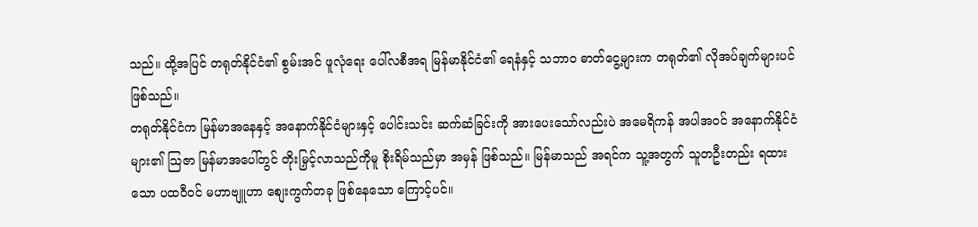သည်။ ထို့အပြင် တရုတ်နိုင်ငံ၏ စွမ်းအင် ဖူလုံရေး ပေါ်လစီအရ မြန်မာနိုင်ငံ၏ ရေနံနှင့် သဘာဝ ဓာတ်ငွေ့များက တရုတ်၏ လိုအပ်ချက်များပင် ဖြစ်သည်။
တရုတ်နိုင်ငံက မြန်မာအနေနှင့် အနောက်နိုင်ငံများနှင့် ပေါင်းသင်း ဆက်ဆံခြင်းကို အားပေးသော်လည်းပဲ အမေရိကန် အပါအဝင် အနောက်နိုင်ငံများ၏ သြဇာ မြန်မာအပေါ်တွင် တိုးမြှင့်လာသည်ကိုမူ စိုးရိမ်သည်မှာ အမှန် ဖြစ်သည်။ မြန်မာသည် အရင်က သူ့အတွက် သူတဦးတည်း ရထားသော ပထဝီဝင် မဟာဗျူဟာ စျေးကွက်တခု ဖြစ်နေသော ကြောင့်ပင်။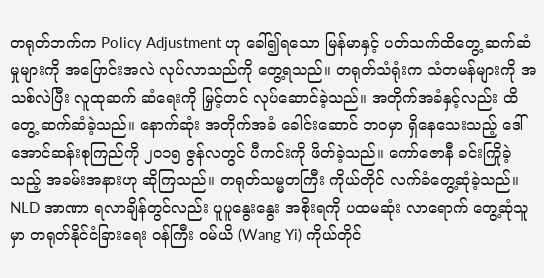တရုတ်ဘက်က Policy Adjustment ဟု ခေါ်၍ရသော မြန်မာနှင့် ပတ်သက်ထိတွေ့ ဆက်ဆံမှုများကို အပြောင်းအလဲ လုပ်လာသည်ကို တွေ့ရသည်။ တရုတ်သံရုံးက သံတမန်များကို အသစ်လဲပြီး လူထုဆက် ဆံရေးကို မြှင့်တင် လုပ်ဆောင်ခဲ့သည်။ အတိုက်အခံနှင့်လည်း ထိတွေ့ ဆက်ဆံခဲ့သည်။ နောက်ဆုံး အတိုက်အခံ ခေါင်းဆောင် ဘဝမှာ ရှိနေသေးသည့် ဒေါ်အောင်ဆန်းစုကြည်ကို ၂၀၁၅ ဇွန်လတွင် ပီကင်းကို ဖိတ်ခဲ့သည်။ ကော်ဇောနီ ခင်းကြိုခဲ့သည့် အခမ်းအနားဟု ဆိုကြသည်။ တရုတ်သမ္မတကြီး ကိုယ်တိုင် လက်ခံတွေ့ဆုံခဲ့သည်။
NLD အာဏာ ရလာချိန်တွင်လည်း ပူပူနွေးနွေး အစိုးရကို ပထမဆုံး လာရောက် တွေ့ဆုံသူမှာ တရုတ်နိုင်ငံခြားရေး ဝန်ကြီး ဝမ်ယိ (Wang Yi) ကိုယ်တိုင်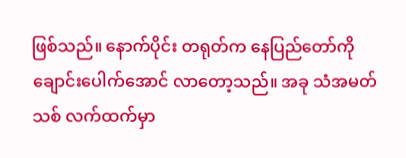ဖြစ်သည်။ နောက်ပိုင်း တရုတ်က နေပြည်တော်ကို ချောင်းပေါက်အောင် လာတော့သည်။ အခု သံအမတ်သစ် လက်ထက်မှာ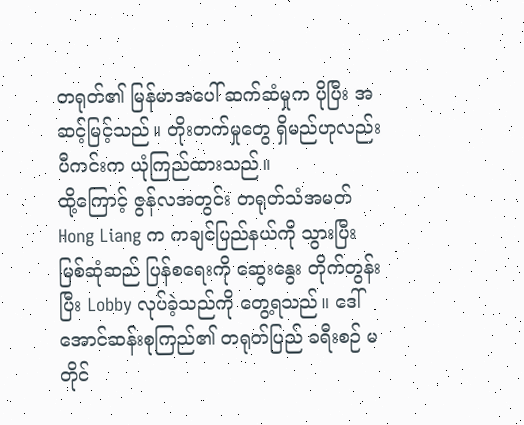တရုတ်၏ မြန်မာအပေါ် ဆက်ဆံမှုက ပိုပြီး အဆင့်မြင့်သည်။ တိုးတက်မှုတွေ ရှိမည်ဟုလည်း ပီကင်းက ယုံကြည်ထားသည်။
ထို့ကြောင့် ဇွန်လအတွင်း တရုတ်သံအမတ် Hong Liang က ကချင်ပြည်နယ်ကို သွားပြီး မြစ်ဆုံဆည် ပြန်စရေးကို ဆွေးနွေး တိုက်တွန်းပြီး Lobby လုပ်ခဲ့သည်ကို တွေ့ရသည်။ ဒေါ်အောင်ဆန်းစုကြည်၏ တရုတ်ပြည် ခရီးစဉ် မတိုင်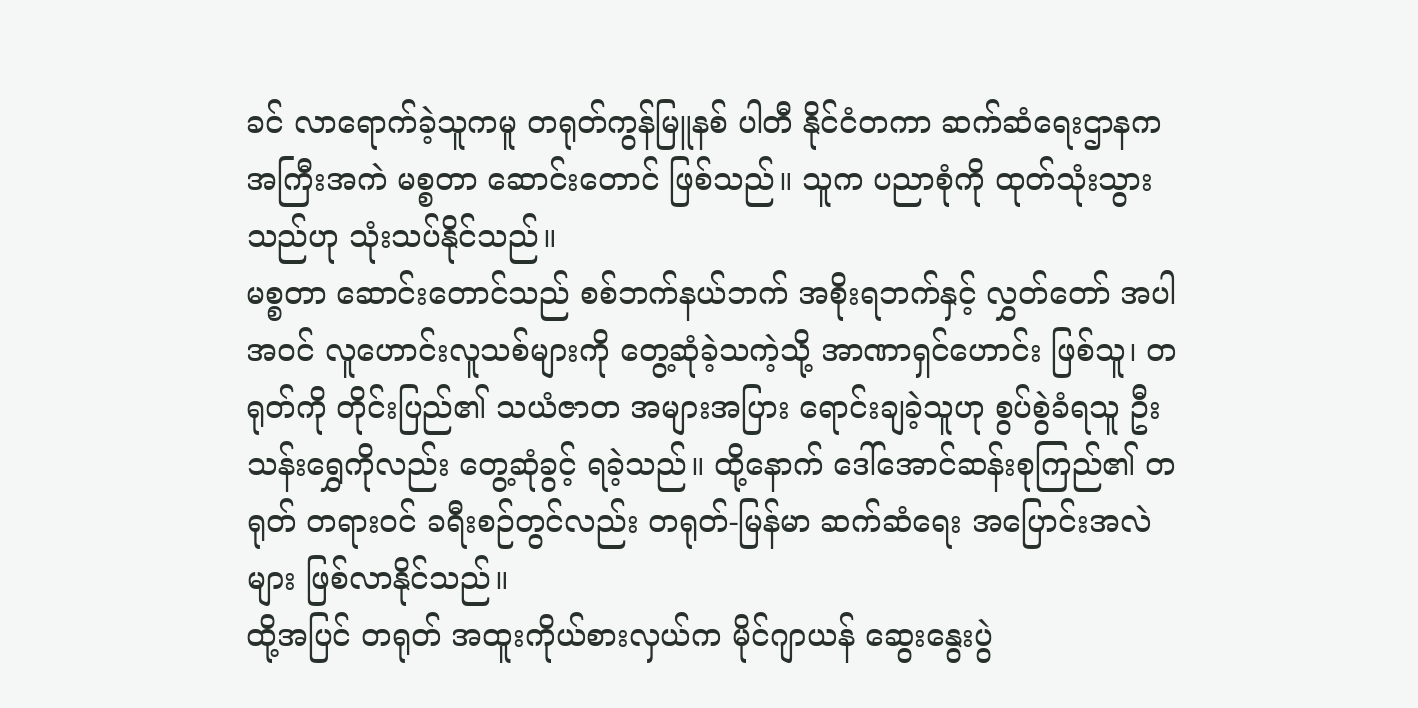ခင် လာရောက်ခဲ့သူကမူ တရုတ်ကွန်မြူနစ် ပါတီ နိုင်ငံတကာ ဆက်ဆံရေးဌာနက အကြီးအကဲ မစ္စတာ ဆောင်းတောင် ဖြစ်သည်။ သူက ပညာစုံကို ထုတ်သုံးသွားသည်ဟု သုံးသပ်နိုင်သည်။
မစ္စတာ ဆောင်းတောင်သည် စစ်ဘက်နယ်ဘက် အစိုးရဘက်နှင့် လွှတ်တော် အပါအဝင် လူဟောင်းလူသစ်များကို တွေ့ဆုံခဲ့သကဲ့သို့ အာဏာရှင်ဟောင်း ဖြစ်သူ၊ တရုတ်ကို တိုင်းပြည်၏ သယံဇာတ အများအပြား ရောင်းချခဲ့သူဟု စွပ်စွဲခံရသူ ဦးသန်းရွှေကိုလည်း တွေ့ဆုံခွင့် ရခဲ့သည်။ ထို့နောက် ဒေါ်အောင်ဆန်းစုကြည်၏ တရုတ် တရားဝင် ခရီးစဉ်တွင်လည်း တရုတ်-မြန်မာ ဆက်ဆံရေး အပြောင်းအလဲများ ဖြစ်လာနိုင်သည်။
ထို့အပြင် တရုတ် အထူးကိုယ်စားလှယ်က မိုင်ဂျာယန် ဆွေးနွေးပွဲ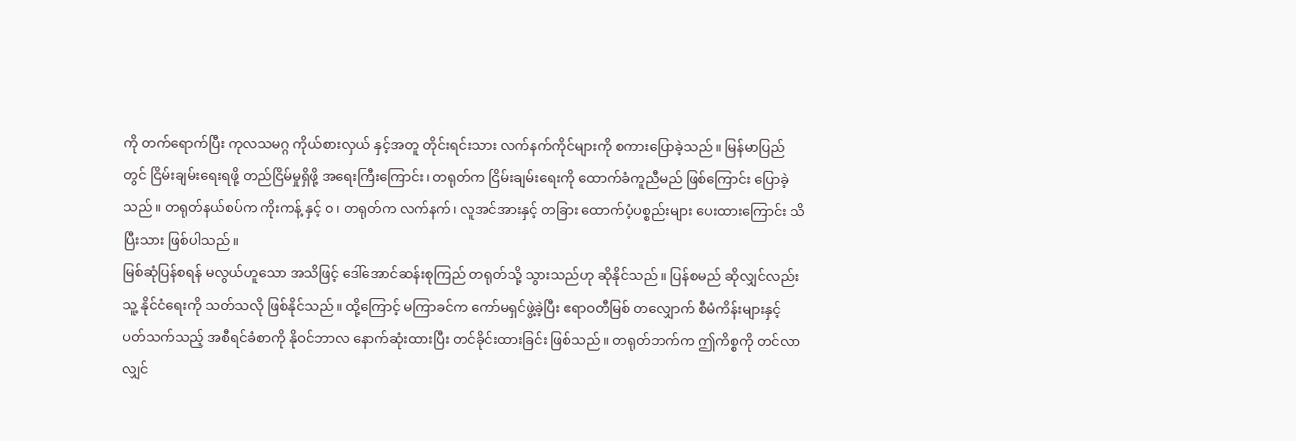ကို တက်ရောက်ပြီး ကုလသမဂ္ဂ ကိုယ်စားလှယ် နှင့်အတူ တိုင်းရင်းသား လက်နက်ကိုင်များကို စကားပြောခဲ့သည်။ မြန်မာပြည်တွင် ငြိမ်းချမ်းရေးရဖို့ တည်ငြိမ်မှုရှိဖို့ အရေးကြီးကြောင်း၊ တရုတ်က ငြိမ်းချမ်းရေးကို ထောက်ခံကူညီမည် ဖြစ်ကြောင်း ပြောခဲ့သည်။ တရုတ်နယ်စပ်က ကိုးကန့် နှင့် ၀၊ တရုတ်က လက်နက်၊ လူအင်အားနှင့် တခြား ထောက်ပံ့ပစ္စည်းများ ပေးထားကြောင်း သိပြီးသား ဖြစ်ပါသည်။
မြစ်ဆုံပြန်စရန် မလွယ်ဟူသော အသိဖြင့် ဒေါ်အောင်ဆန်းစုကြည် တရုတ်သို့ သွားသည်ဟု ဆိုနိုင်သည်။ ပြန်စမည် ဆိုလျှင်လည်း သူ့ နိုင်ငံရေးကို သတ်သလို ဖြစ်နိုင်သည်။ ထို့ကြောင့် မကြာခင်က ကော်မရှင်ဖွဲ့ခဲ့ပြီး ဧရာဝတီမြစ် တလျှောက် စီမံကိန်းများနှင့် ပတ်သက်သည့် အစီရင်ခံစာကို နိုဝင်ဘာလ နောက်ဆုံးထားပြီး တင်ခိုင်းထားခြင်း ဖြစ်သည်။ တရုတ်ဘက်က ဤကိစ္စကို တင်လာလျှင်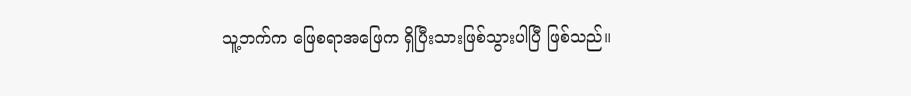သူ့ဘက်က ဖြေစရာအဖြေက ရှိပြီးသားဖြစ်သွားပါပြီ ဖြစ်သည်။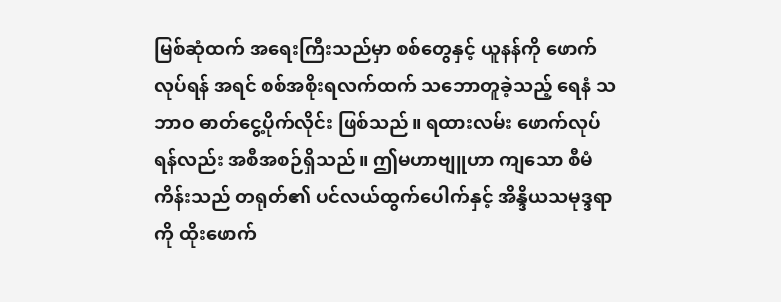မြစ်ဆုံထက် အရေးကြီးသည်မှာ စစ်တွေနှင့် ယူနန်ကို ဖောက်လုပ်ရန် အရင် စစ်အစိုးရလက်ထက် သဘောတူခဲ့သည့် ရေနံ သဘာဝ ဓာတ်ငွေ့ပိုက်လိုင်း ဖြစ်သည်။ ရထားလမ်း ဖောက်လုပ်ရန်လည်း အစီအစဉ်ရှိသည်။ ဤမဟာဗျူဟာ ကျသော စီမံကိန်းသည် တရုတ်၏ ပင်လယ်ထွက်ပေါက်နှင့် အိန္ဒိယသမုဒ္ဒရာကို ထိုးဖောက်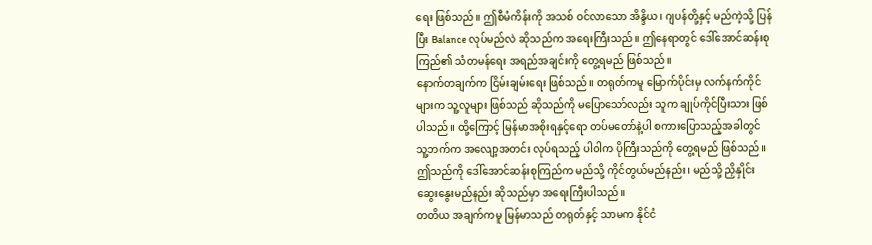ရေး ဖြစ်သည်။ ဤစီမံကိန်းကို အသစ် ဝင်လာသော အိန္ဒိယ၊ ဂျပန်တို့နှင့် မည်ကဲ့သို့ ပြန်ပြီး Balance လုပ်မည်လဲ ဆိုသည်က အရေးကြီးသည်။ ဤနေရာတွင် ဒေါ်အောင်ဆန်းစုကြည်၏ သံတမန်ရေး အရည်အချင်းကို တွေ့ရမည် ဖြစ်သည်။
နောက်တချက်က ငြိမ်းချမ်းရေး ဖြစ်သည်။ တရုတ်ကမူ မြောက်ပိုင်းမှ လက်နက်ကိုင်များက သူ့လူများ ဖြစ်သည် ဆိုသည်ကို မပြောသော်လည်း သူက ချုပ်ကိုင်ပြီးသား ဖြစ်ပါသည်။ ထို့ကြောင့် မြန်မာအစိုးရနှင့်ရော တပ်မတော်နဲ့ပါ စကားပြောသည့်အခါတွင် သူ့ဘက်က အလျော့အတင်း လုပ်ရသည့် ပါ၀ါက ပိုကြီးသည်ကို တွေ့ရမည် ဖြစ်သည်။
ဤသည်ကို ဒေါ်အောင်ဆန်းစုကြည်က မည်သို့ ကိုင်တွယ်မည်နည်း၊ မည်သို့ ညှိနှိုင်း ဆွေးနွေးမည်နည်း ဆိုသည်မှာ အရေးကြီးပါသည်။
တတိယ အချက်ကမူ မြန်မာသည် တရုတ်နှင့် သာမက နိုင်ငံ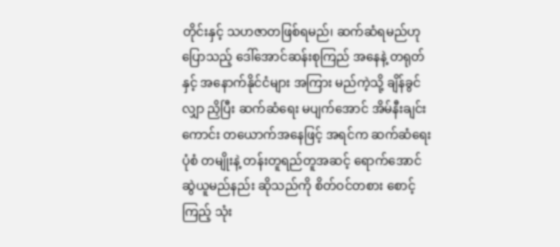တိုင်းနှင့် သဟဇာတဖြစ်ရမည်၊ ဆက်ဆံရမည်ဟု ပြောသည့် ဒေါ်အောင်ဆန်းစုကြည် အနေနဲ့ တရုတ်နှင့် အနောက်နိုင်ငံများ အကြား မည်ကဲ့သို့ ချိန်ခွင်လျှာ ညှိပြီး ဆက်ဆံရေး မပျက်အောင် အိမ်နီးချင်းကောင်း တယောက်အနေဖြင့် အရင်က ဆက်ဆံရေး ပုံစံ တမျိုးနဲ့ တန်းတူရည်တူအဆင့် ရောက်အောင် ဆွဲယူမည်နည်း ဆိုသည်ကို စိတ်ဝင်တစား စောင့်ကြည့် သုံး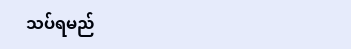သပ်ရမည်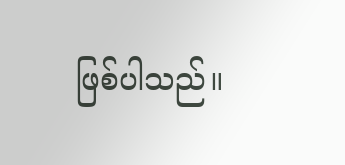ဖြစ်ပါသည်။